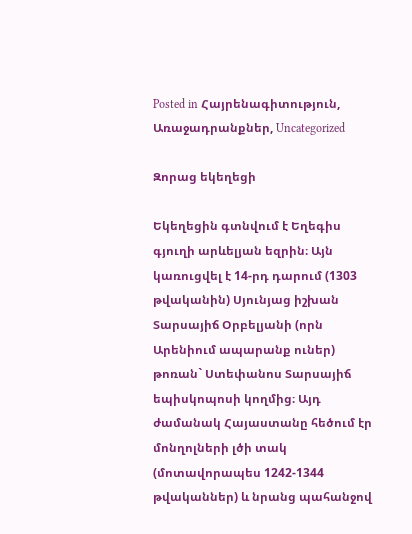Posted in Հայրենագիտություն, Առաջադրանքներ, Uncategorized

Զորաց եկեղեցի

Եկեղեցին գտնվում է Եղեգիս գյուղի արևելյան եզրին։ Այն կառուցվել է 14-րդ դարում (1303 թվականին) Սյունյաց իշխան Տարսայիճ Օրբելյանի (որն Արենիում ապարանք ուներ) թոռան` Ստեփանոս Տարսայիճ եպիսկոպոսի կողմից։ Այդ ժամանակ Հայաստանը հեծում էր մոնղոլների լծի տակ (մոտավորապես 1242-1344 թվականներ) և նրանց պահանջով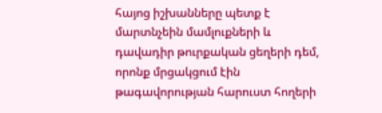հայոց իշխանները պետք է մարտնչեին մամլուքների և դավադիր թուրքական ցեղերի դեմ, որոնք մրցակցում էին թագավորության հարուստ հողերի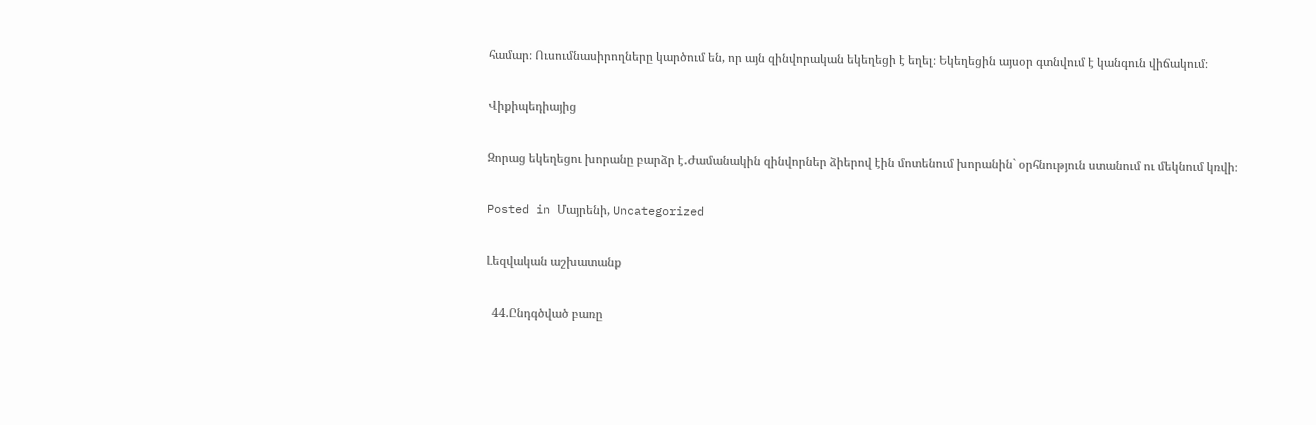համար։ Ուսումնասիրողները կարծում են, որ այն զինվորական եկեղեցի է եղել։ Եկեղեցին այսօր գտնվում է կանգուն վիճակում։

Վիքիպեդիայից

Զորաց եկեղեցու խորանը բարձր է․Ժամանակին զինվորներ ձիերով էին մոտենում խորանին` օրհնություն ստանում ու մեկնում կռվի։

Posted in Մայրենի, Uncategorized

Լեզվական աշխատանք

  44.Ընդգծված բառը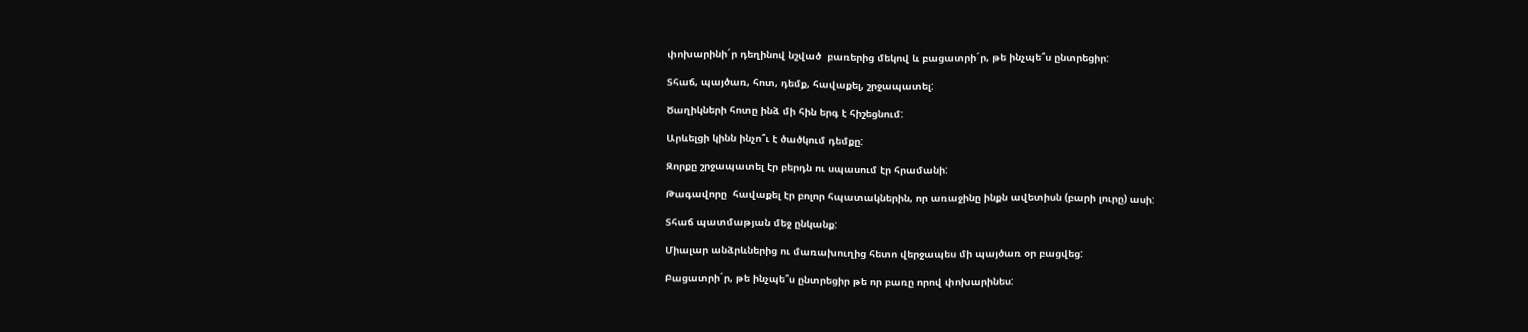փոխարինի´ր դեղինով նշված  բառերից մեկով և բացատրի´ր, թե ինչպե՞ս ընտրեցիր:

Տհաճ, պայծառ, հոտ, դեմք, հավաքել, շրջապատել:

Ծաղիկների հոտը ինձ մի հին երգ է հիշեցնում:

Արևելցի կինն ինչո՞ւ է ծածկում դեմքը:

Զորքը շրջապատել էր բերդն ու սպասում էր հրամանի:

Թագավորը  հավաքել էր բոլոր հպատակներին, որ առաջինը ինքն ավետիսն (բարի լուրը) ասի:

Տհաճ պատմաթյան մեջ ընկանք:

Միալար անձրևներից ու մառախուղից հետո վերջապես մի պայծառ օր բացվեց:

Բացատրի´ր, թե ինչպե՞ս ընտրեցիր թե որ բառը որով փոխարինես: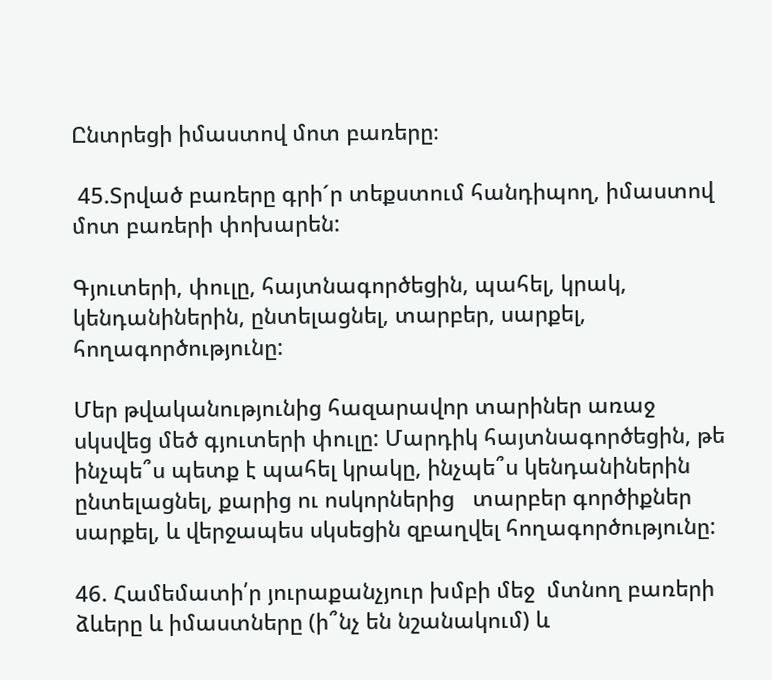Ընտրեցի իմաստով մոտ բառերը։

 45.Տրված բառերը գրի´ր տեքստում հանդիպող, իմաստով մոտ բառերի փոխարեն:

Գյուտերի, փուլը, հայտնագործեցին, պահել, կրակ, կենդանիներին, ընտելացնել, տարբեր, սարքել, հողագործությունը:

Մեր թվականությունից հազարավոր տարիներ առաջ սկսվեց մեծ գյուտերի փուլը: Մարդիկ հայտնագործեցին, թե ինչպե՞ս պետք է պահել կրակը, ինչպե՞ս կենդանիներին ընտելացնել, քարից ու ոսկորներից   տարբեր գործիքներ սարքել, և վերջապես սկսեցին զբաղվել հողագործությունը:

46. Համեմատի՛ր յուրաքանչյուր խմբի մեջ  մտնող բառերի ձևերը և իմաստները (ի՞նչ են նշանակում) և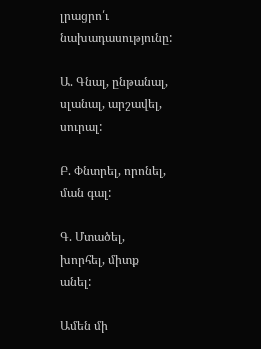լրացրո՛ւ նախադասությունը:

Ա. Գնալ, ընթանալ, սլանալ, արշավել, սուրալ:

Բ. Փնտրել, որոնել, ման գալ:

Գ. Մտածել, խորհել, միտք անել:

Ամեն մի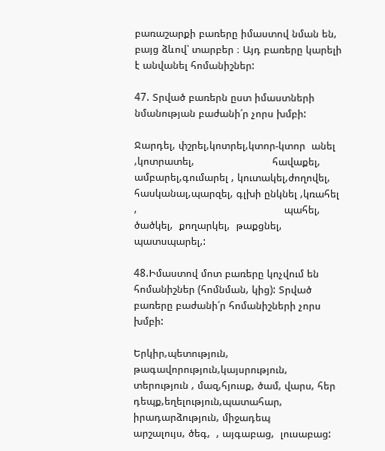բառաշարքի բառերը իմաստով նման են, բայց ձևով՝ տարբեր ։ Այդ բառերը կարելի է անվանել հոմանիշներ:

47. Տրված բառերն ըստ իմաստների նմանության բաժանի՛ր չորս խմբի:

Ջարդել, փշրել,կոտրել,կտոր-կտոր  անել ,կոտրատել,                          հավաքել, ամբարել,գումարել , կուտակել,ժողովել,       հասկանալ,պարզել, գլխի ընկնել ,կռահել ,                                                 պահել,  ծածկել,  քողարկել,  թաքցնել,   պատսպարել,:

48.Իմաստով մոտ բառերը կոչվում են հոմանիշներ (հոմնման, կից): Տրված բառերը բաժանի՛ր հոմանիշների չորս խմբի:

Երկիր,պետություն, թագավորություն,կայսրություն,  տերություն , մազ,հյուսք, ծամ, վարս, հեր                           դեպք,եղելություն,պատահար, իրադարձություն, միջադեպ                  արշալույս, ծեգ,  , այգաբաց,  լուսաբաց: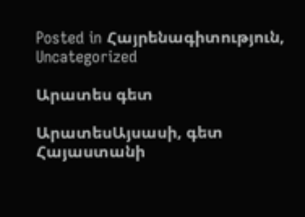Posted in Հայրենագիտություն, Uncategorized

Արատես գետ

ԱրատեսԱյսասի, գետ Հայաստանի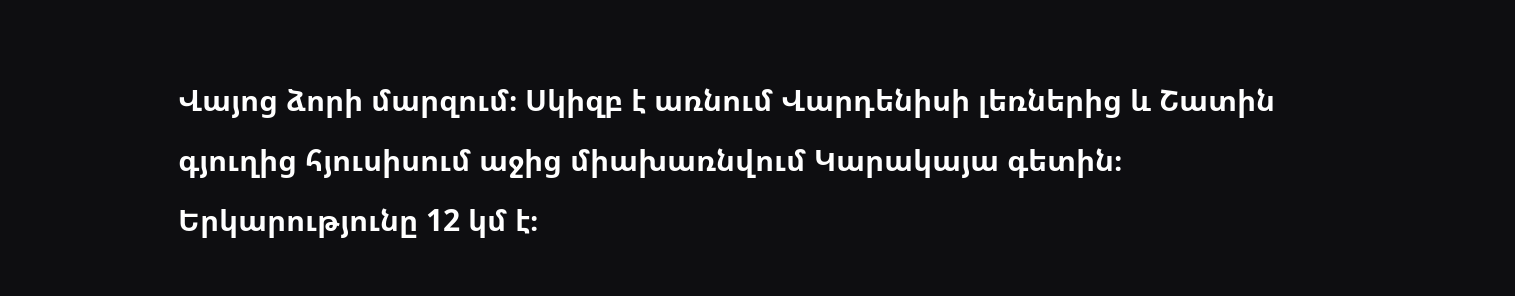Վայոց ձորի մարզում։ Սկիզբ է առնում Վարդենիսի լեռներից և Շատին գյուղից հյուսիսում աջից միախառնվում Կարակայա գետին։ Երկարությունը 12 կմ է։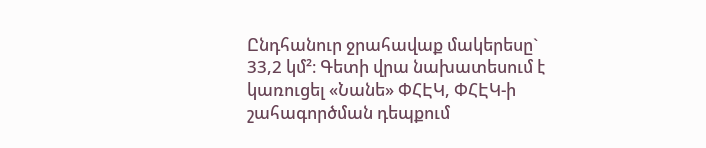Ընդհանուր ջրահավաք մակերեսը` 33,2 կմ²։ Գետի վրա նախատեսում է կառուցել «Նանե» ՓՀԷԿ, ՓՀԷԿ-ի շահագործման դեպքում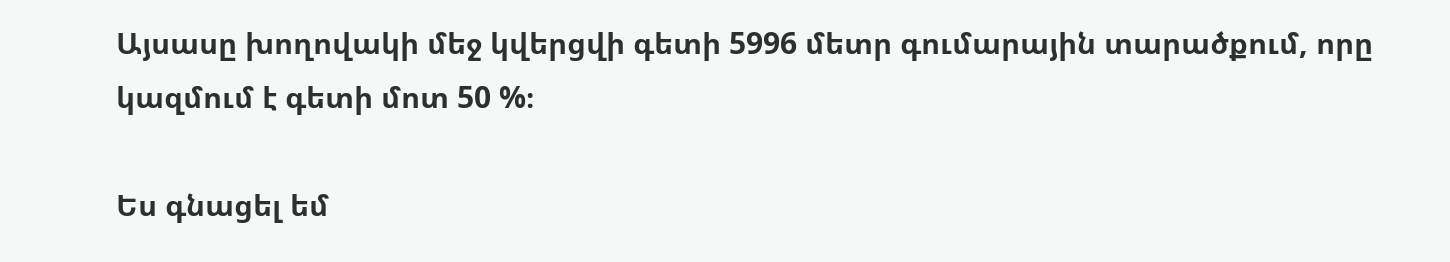Այսասը խողովակի մեջ կվերցվի գետի 5996 մետր գումարային տարածքում, որը կազմում է գետի մոտ 50 %։

Ես գնացել եմ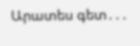Արատես գետ․․․